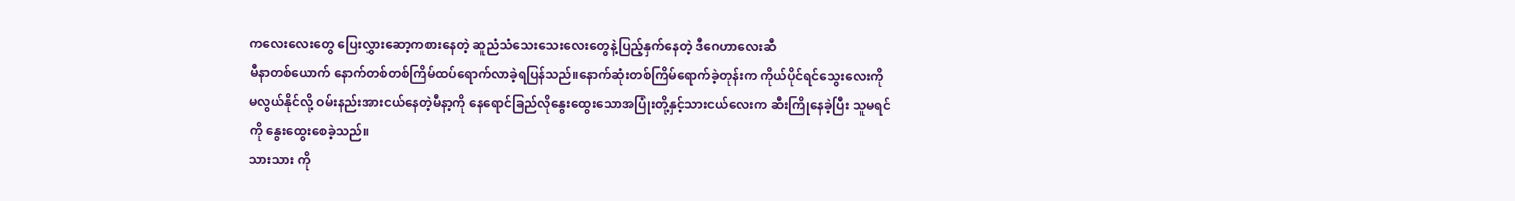ကလေးလေးတွေ ပြေးလွှားဆော့ကစားနေတဲ့ ဆူညံသံသေးသေးလေးတွေနဲ့ပြည့်နှက်နေတဲ့ ဒီဂေဟာလေးဆီ
မီနာတစ်ယောက် နောက်တစ်တစ်ကြိမ်ထပ်ရောက်လာခဲ့ရပြန်သည်။နောက်ဆုံးတစ်ကြိမ်ရောက်ခဲ့တုန်းက ကိုယ်ပိုင်ရင်သွေးလေးကို မလွယ်နိုင်လို့ ဝမ်းနည်းအားငယ်နေတဲ့မီနာ့ကို နေရောင်ခြည်လိုနွေးထွေးသောအပြုံးတို့နှင့်သားငယ်လေးက ဆီးကြိုနေခဲ့ပြီး သူမရင်ကို နွေးထွေးစေခဲ့သည်။
သားသား ကို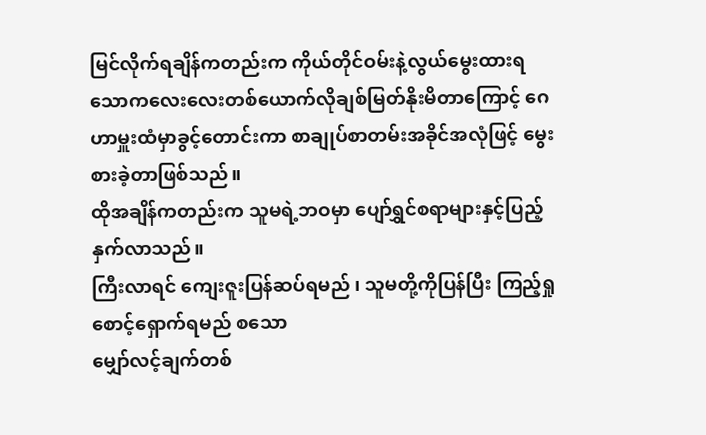မြင်လိုက်ရချိန်ကတည်းက ကိုယ်တိုင်ဝမ်းနဲ့လွယ်မွေးထားရသောကလေးလေးတစ်ယောက်လိုချစ်မြတ်နိုးမိတာကြောင့် ဂေဟာမှူးထံမှာခွင့်တောင်းကာ စာချုပ်စာတမ်းအခိုင်အလုံဖြင့် မွေးစားခဲ့တာဖြစ်သည်။
ထိုအချိန်ကတည်းက သူမရဲ့ဘဝမှာ ပျော်ရွှင်စရာများနှင့်ပြည့်နှက်လာသည်။
ကြီးလာရင် ကျေးဇူးပြန်ဆပ်ရမည် ၊ သူမတို့ကိုပြန်ပြီး ကြည့်ရှုစောင့်ရှောက်ရမည် စသော
မျှော်လင့်ချက်တစ်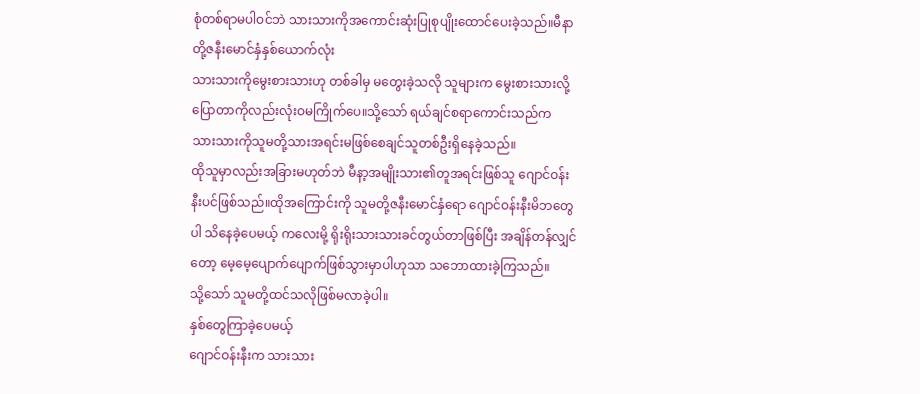စုံတစ်ရာမပါဝင်ဘဲ သားသားကိုအကောင်းဆုံးပြုစုပျိုးထောင်ပေးခဲ့သည်။မီနာတို့ဇနီးမောင်နှံနှစ်ယောက်လုံး
သားသားကိုမွေးစားသားဟု တစ်ခါမှ မတွေးခဲ့သလို သူများက မွေးစားသားလို့ပြောတာကိုလည်းလုံးဝမကြိုက်ပေ။သို့သော် ရယ်ချင်စရာကောင်းသည်က
သားသားကိုသူမတို့သားအရင်းမဖြစ်စေချင်သူတစ်ဦးရှိနေခဲ့သည်။
ထိုသူမှာလည်းအခြားမဟုတ်ဘဲ မီနာ့အမျိုးသား၏တူအရင်းဖြစ်သူ ဂျောင်ဝန်းနီးပင်ဖြစ်သည်။ထိုအကြောင်းကို သူမတို့ဇနီးမောင်နှံရော ဂျောင်ဝန်းနီးမိဘတွေပါ သိနေခဲ့ပေမယ့် ကလေးမို့ ရိုးရိုးသားသားခင်တွယ်တာဖြစ်ပြီး အချိန်တန်လျှင်တော့ မေ့မေ့ပျောက်ပျောက်ဖြစ်သွားမှာပါဟုသာ သဘောထားခဲ့ကြသည်။
သို့သော် သူမတို့ထင်သလိုဖြစ်မလာခဲ့ပါ။
နှစ်တွေကြာခဲ့ပေမယ့်
ဂျောင်ဝန်းနီးက သားသား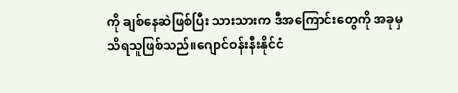ကို ချစ်နေဆဲဖြစ်ပြီး သားသားက ဒီအကြောင်းတွေကို အခုမှသိရသူဖြစ်သည်။ဂျောင်ဝန်းနီးနိုင်ငံ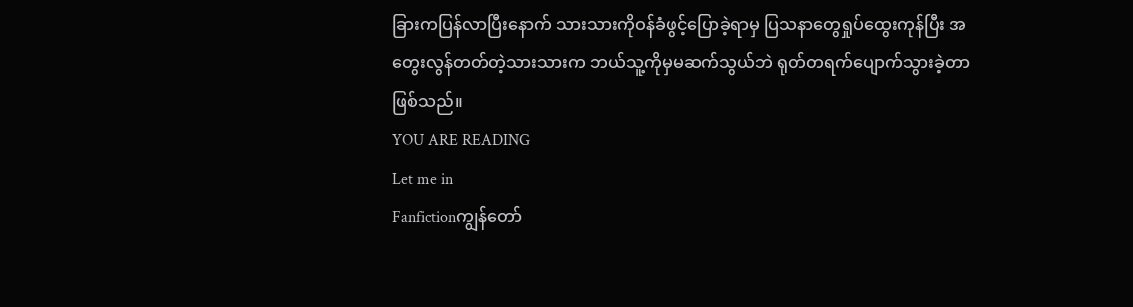ခြားကပြန်လာပြီးနောက် သားသားကိုဝန်ခံဖွင့်ပြောခဲ့ရာမှ ပြသနာတွေရှုပ်ထွေးကုန်ပြီး အတွေးလွန်တတ်တဲ့သားသားက ဘယ်သူ့ကိုမှမဆက်သွယ်ဘဲ ရုတ်တရက်ပျောက်သွားခဲ့တာဖြစ်သည်။
YOU ARE READING
Let me in
Fanfictionကျွန်တော်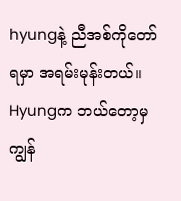hyungနဲ့ ညီအစ်ကိုတော်ရမှာ အရမ်းမုန်းတယ်။ Hyungက ဘယ်တော့မှ ကျွန်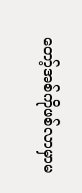တော့်အစ်ကိုဖစ်လာမှာမ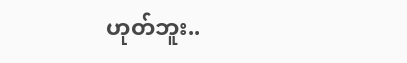ဟုတ်ဘူး..